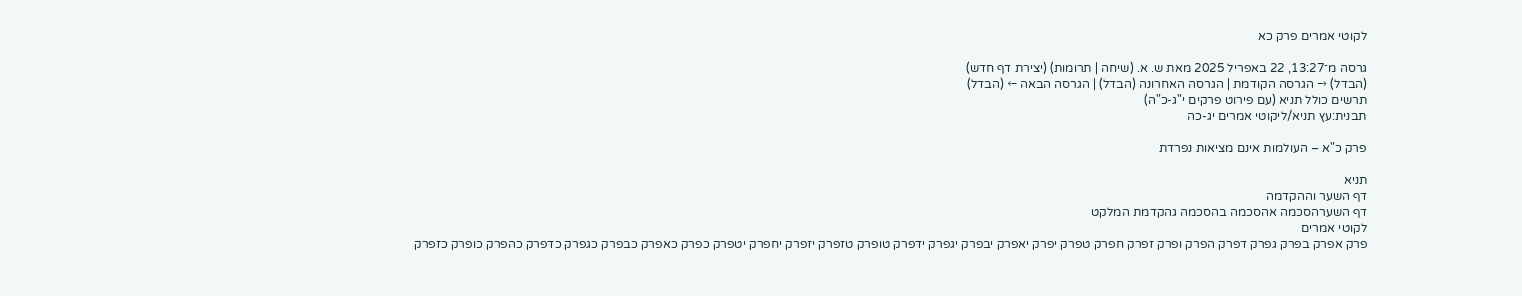לקוטי אמרים פרק כא

גרסה מ־13:27, 22 באפריל 2025 מאת ש. א. (שיחה | תרומות) (יצירת דף חדש)
(הבדל) → הגרסה הקודמת | הגרסה האחרונה (הבדל) | הגרסה הבאה ← (הבדל)
תרשים כולל תניא (עם פירוט פרקים י"ג-כ"ה)
תבנית:עץ תניא/ליקוטי אמרים יג-כה

פרק כ"א – העולמות אינם מציאות נפרדת

תניא
דף השער וההקדמה
דף השערהסכמה אהסכמה בהסכמה גהקדמת המלקט
לקוטי אמרים
פרק אפרק בפרק גפרק דפרק הפרק ופרק זפרק חפרק טפרק יפרק יאפרק יבפרק יגפרק ידפרק טופרק טזפרק יזפרק יחפרק יטפרק כפרק כאפרק כבפרק כגפרק כדפרק כהפרק כופרק כזפרק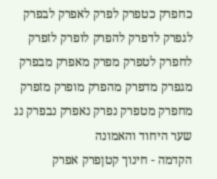כחפרק כטפרק לפרק לאפרק לבפרק לגפרק לדפרק להפרק לופרק לזפרק לחפרק לטפרק מפרק מאפרק מבפרק מגפרק מדפרק מהפרק מופרק מזפרק מחפרק מטפרק נפרק נאפרק נבפרק נג
שער היחוד והאמונה
הקדמה - חינוך קטןפרק אפרק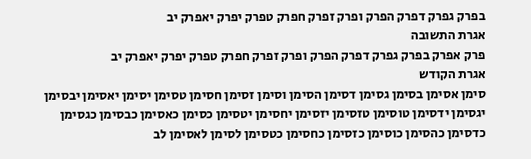בפרק גפרק דפרק הפרק ופרק זפרק חפרק טפרק יפרק יאפרק יב
אגרת התשובה
פרק אפרק בפרק גפרק דפרק הפרק ופרק זפרק חפרק טפרק יפרק יאפרק יב
אגרת הקודש
סימן אסימן בסימן גסימן דסימן הסימן וסימן זסימן חסימן טסימן יסימן יאסימן יבסימן יגסימן ידסימן טוסימן טזסימן יזסימן יחסימן יטסימן כסימן כאסימן כבסימן כגסימן כדסימן כהסימן כוסימן כזסימן כחסימן כטסימן לסימן לאסימן לב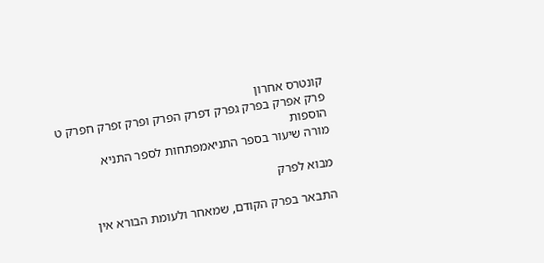קונטרס אחרון
פרק אפרק בפרק גפרק דפרק הפרק ופרק זפרק חפרק ט
הוספות
מורה שיעור בספר התניאמפתחות לספר התניא

מבוא לפרק

התבאר בפרק הקודם, שמאחר ולעומת הבורא אין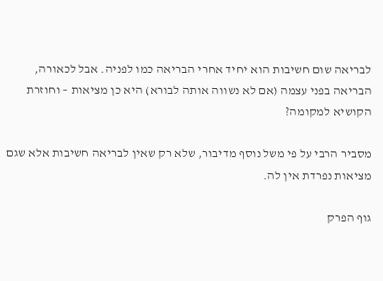לבריאה שום חשיבות הוא יחיד אחרי הבריאה כמו לפניה. אבל לכאורה, הבריאה בפני עצמה (אם לא נשווה אותה לבורא) היא כן מציאות – וחוזרת הקושיא למקומה?

מסביר הרבי על פי משל נוסף מדיבור, שלא רק שאין לבריאה חשיבות אלא שגם מציאות נפרדת אין לה.

גוף הפרק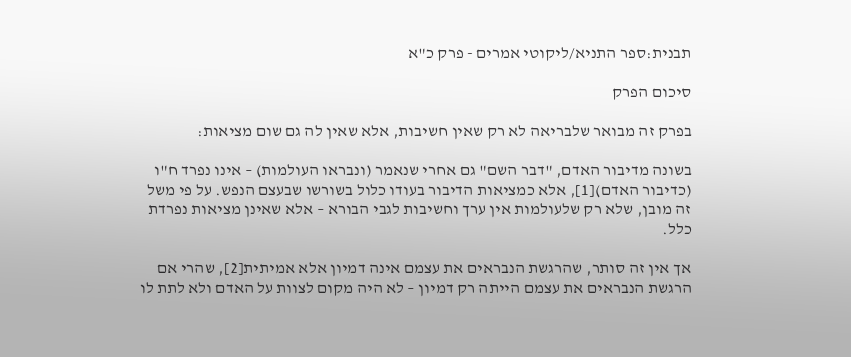תבנית:ספר התניא/ליקוטי אמרים - פרק כ"א

סיכום הפרק

בפרק זה מבואר שלבריאה לא רק שאין חשיבות, אלא שאין לה גם שום מציאות:

בשונה מדיבור האדם, "דבר השם" גם אחרי שנאמר (ונבראו העולמות) – אינו נפרד ח"ו (כדיבור האדם)[1], אלא כמציאות הדיבור בעודו כלול בשורשו שבעצם הנפש. על פי משל זה מובן, שלא רק שלעולמות אין ערך וחשיבות לגבי הבורא – אלא שאינן מציאות נפרדת כלל.

אך אין זה סותר, שהרגשת הנבראים את עצמם אינה דמיון אלא אמיתית[2], שהרי אם הרגשת הנבראים את עצמם הייתה רק דמיון – לא היה מקום לצוות על האדם ולא לתת לו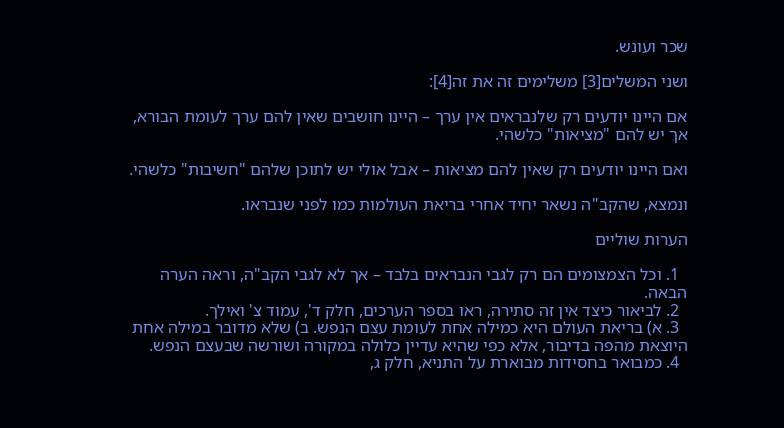שכר ועונש.

ושני המשלים[3] משלימים זה את זה[4]:

אם היינו יודעים רק שלנבראים אין ערך – היינו חושבים שאין להם ערך לעומת הבורא, אך יש להם "מציאות" כלשהי.

ואם היינו יודעים רק שאין להם מציאות – אבל אולי יש לתוכן שלהם "חשיבות" כלשהי.

ונמצא, שהקב"ה נשאר יחיד אחרי בריאת העולמות כמו לפני שנבראו.

הערות שוליים

  1. וכל הצמצומים הם רק לגבי הנבראים בלבד – אך לא לגבי הקב"ה, וראה הערה הבאה.
  2. לביאור כיצד אין זה סתירה, ראו בספר הערכים, חלק ד', עמוד צ' ואילך.
  3. א) בריאת העולם היא כמילה אחת לעומת עצם הנפש. ב) שלא מדובר במילה אחת היוצאת מהפה בדיבור, אלא כפי שהיא עדיין כלולה במקורה ושורשה שבעצם הנפש.
  4. כמבואר בחסידות מבוארת על התניא, חלק ג,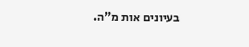בעיונים אות מ"ה.